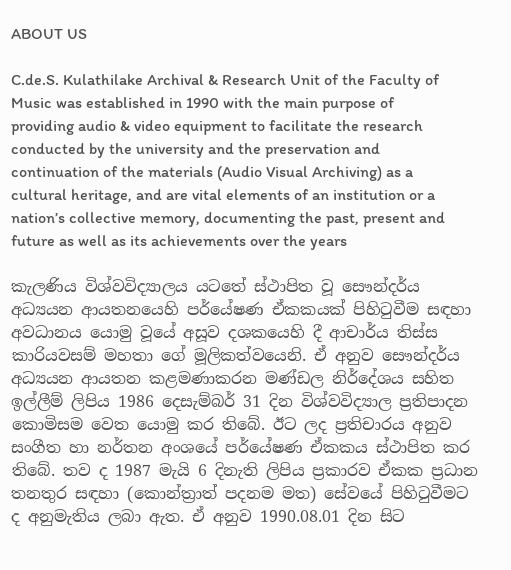ABOUT US

C.de.S. Kulathilake Archival & Research Unit of the Faculty of Music was established in 1990 with the main purpose of providing audio & video equipment to facilitate the research conducted by the university and the preservation and continuation of the materials (Audio Visual Archiving) as a cultural heritage, and are vital elements of an institution or a nation’s collective memory, documenting the past, present and future as well as its achievements over the years

කැලණිය විශ්වවිද්‍යාලය යටතේ ස්ථාපිත වූ සෞන්දර්ය අධ්‍යයන ආයතනයෙහි පර්යේෂණ ඒකකයක් පිහිටුවීම සඳහා අවධානය යොමු වූයේ අසූව දශකයෙහි දී ආචාර්ය තිස්ස කාරියවසම් මහතා ගේ මූලිකත්වයෙනි. ඒ අනුව සෞන්දර්ය අධ්‍යයන ආයතන කළමණාකරන මණ්ඩල නිර්දේශය සහිත ඉල්ලීම් ලිපිය 1986 දෙසැම්බර් 31 දින විශ්වවිද්‍යාල ප්‍රතිපාදන කොමිසම වෙත යොමු කර තිබේ. ඊට ලද ප්‍රතිචාරය අනුව සංගීත හා නර්තන අංශයේ පර්යේෂණ ඒකකය ස්ථාපිත කර තිබේ. තව ද 1987 මැයි 6 දිනැති ලිපිය ප්‍රකාරව ඒකක ප්‍රධාන තනතුර සඳහා (කොන්ත්‍රාත් පදනම මත) සේවයේ පිහිටුවීමට ද අනුමැතිය ලබා ඇත. ඒ අනුව 1990.08.01 දින සිට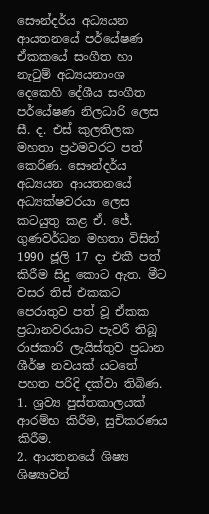සෞන්දර්ය අධ්‍යයන ආයතනයේ පර්යේෂණ ඒකකයේ සංගීත හා නැටුම් අධ්‍යයනාංශ දෙකෙහි දේශීය සංගීත පර්යේෂණ නිලධාරි ලෙස සී. ද. එස් කුලතිලක මහතා ප්‍රථමවරට පත් කෙරිණ. සෞන්දර්ය අධ්‍යයන ආයතනයේ අධ්‍යක්ෂවරයා ලෙස කටයුතු කළ ඒ. ජේ. ගුණවර්ධන මහතා විසින් 1990 ජූලි 17 දා එකී පත් කිරීම සිදු කොට ඇත. මීට වසර තිස් එකකට පෙරාතුව පත් වූ ඒකක ප්‍රධානවරයාට පැවරී තිබූ රාජකාරි ලැයිස්තුව ප්‍රධාන ශීර්ෂ නවයක් යටතේ පහත පරිදි දක්වා තිබිණ.
1. ශ්‍රව්‍ය පුස්තකාලයක් ආරම්භ කිරීම, සුචිකරණය කිරීම.
2. ආයතනයේ ශිෂ්‍ය ශිෂ්‍යාවන්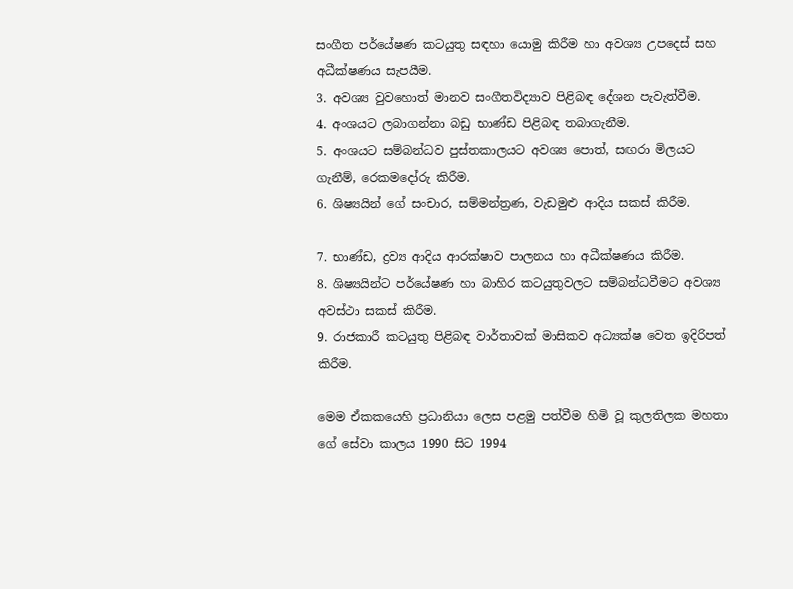සංගීත පර්යේෂණ කටයුතු සඳහා යොමු කිරීම හා අවශ්‍ය උපදෙස් සහ අධීක්ෂණය සැපයීම.
3. අවශ්‍ය වුවහොත් මානව සංගීතවිද්‍යාව පිළිබඳ දේශන පැවැත්වීම.
4. අංශයට ලබාගන්නා බඩු භාණ්ඩ පිළිබඳ තබාගැනීම.
5. අංශයට සම්බන්ධව පුස්තකාලයට අවශ්‍ය පොත්, සඟරා මිලයට ගැනීම්, රෙකමදෝරු කිරීම.
6. ශිෂ්‍යයින් ගේ සංචාර, සම්මන්ත්‍රණ, වැඩමුළු ආදිය සකස් කිරීම.

7. භාණ්ඩ, ද්‍රව්‍ය ආදිය ආරක්ෂාව පාලනය හා අධීක්ෂණය කිරීම.
8. ශිෂ්‍යයින්ට පර්යේෂණ හා බාහිර කටයුතුවලට සම්බන්ධවීමට අවශ්‍ය අවස්ථා සකස් කිරීම.
9. රාජකාරී කටයුතු පිළිබඳ වාර්තාවක් මාසිකව අධ්‍යක්ෂ වෙත ඉදිරිපත් කිරීම.

මෙම ඒකකයෙහි ප්‍රධානියා ලෙස පළමු පත්වීම හිමි වූ කුලතිලක මහතා ගේ සේවා කාලය 1990 සිට 1994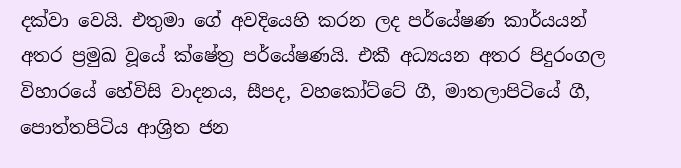දක්වා වෙයි. එතුමා ගේ අවදියෙහි කරන ලද පර්යේෂණ කාර්යයන් අතර ප්‍රමුඛ වූයේ ක්ෂේත්‍ර පර්යේෂණයි. එකී අධ්‍යයන අතර පිදුරංගල විහාරයේ හේවිසි වාදනය, සීපද, වහකෝට්ටේ ගී, මාතලාපිටියේ ගී, පොත්තපිටිය ආශ්‍රිත ජන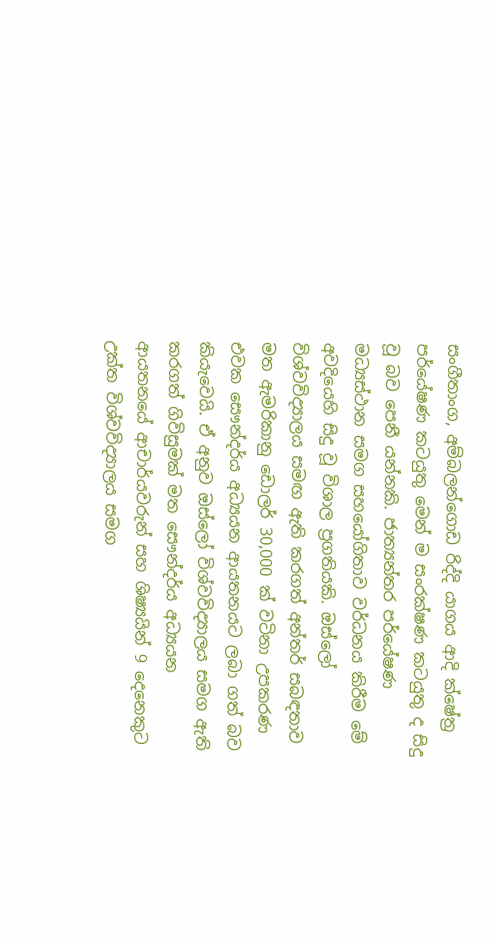සංගීතාංග, අම්බලන්ගොඩ රිද්දි යාගය ආදි ක්ෂේත්‍ර පර්යේෂණ කටයුතු මෙන් ම සංරක්ෂණ කටයුතු ද සිදු වූ බව පෙනී යන්නකි. ජාත්‍යන්තර පර්යේෂණ මධ්‍යස්ථාන සමග සහයෝගිතාව වර්ධනය කිරීම මේ අවදියෙහි සිදු වූ විශාල ප්‍රගතියකි. ඔස්ලෝ විශ්වවිද්‍යාලය සමඟ ඇති කරගත් අන්තර් සබඳතාව මත ඇමරිකානු ඩොලර් 30,000 ක් වටිනා උපකරණ එවක සෞන්දර්ය අධ්‍යයන ආයතනයට ලබා ගත් බව කියැවෙයි. ඒ අනුව ඔස්ලෝ විශ්වවිද්‍යාලය සමග ඇති කරගත් ගිවිසුමක් මත සෞන්දර්ය අධ්‍යයන ආයතනයේ ආචාර්යවරුන් සහ ශිෂ්‍යයින් 9 දෙනෙකුට උක්ත විශ්වවිද්‍යාලය සමග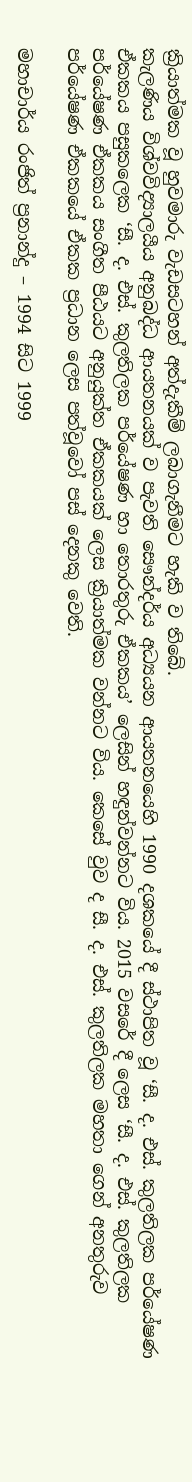ක්‍රියාත්මක වූ හුවමාරු වැඩසටහන් අත්දැකීම් ලබාගැනීමට හැකි ව තිබේ.
කැලණිය විශ්වවිද්‍යාලයීය අනුබද්ධ ආයතනයක් ව පැවති සෞන්දර්ය අධ්‍යයන ආයතනයෙහි 1990 දශකයේ දී ස්ථාපිත වූ ‘සී. ද. එස්. කුලතිලක පර්යේෂණ ඒකකය පසුකලෙක ‘සී. ද. එස්. කුලතිලක පර්යේෂණ හා තොරතුරු ඒකකය’ ලෙසින් හඳුන්වන්නට විය. 2015 වසරේ දී ලෙස ‘සී. ද. එස්. කුලතිලක පර්යේෂණ ඒකකය සංගීත පීඨයට අනුයුක්ත ඒකකයක් ලෙස ක්‍රියාත්මක වන්නට විය. කෙසේ වුව ද සී. ද. එස්. කුලතිලක මහතා ගෙන් අනතුරුව පර්යේෂණ ඒකකයේ ඒකක ප්‍රධාන ලෙස පත්වූවෝ පස් දෙනකු වෙති.

මහාචාර්ය රංජිත් ප්‍රනාන්දු – 1994 සිට 1999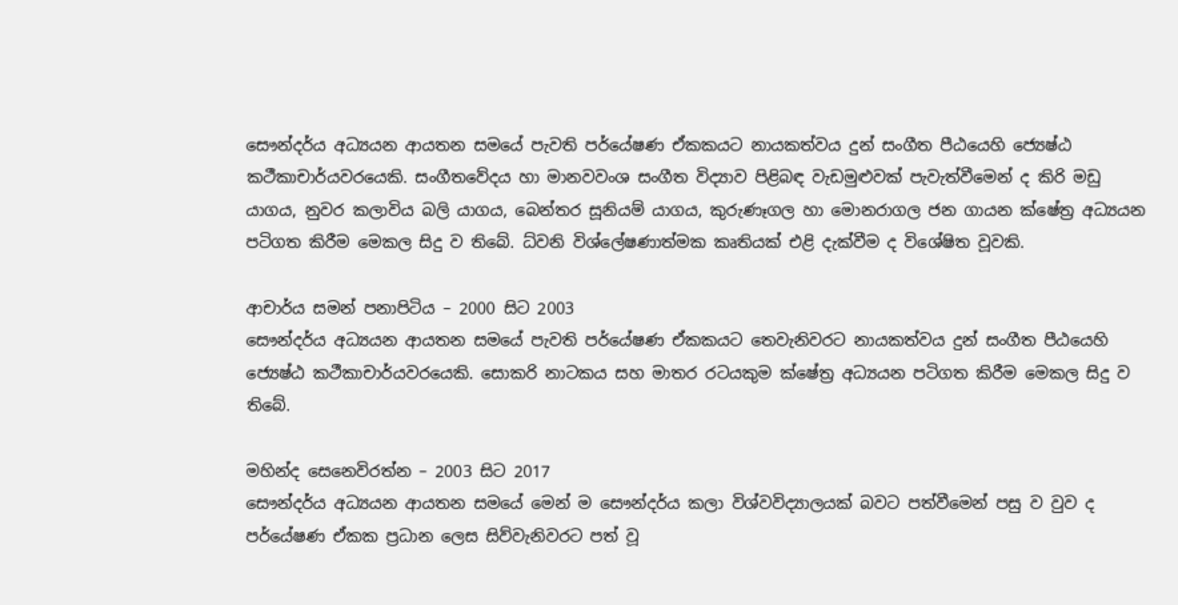සෞන්දර්ය අධ්‍යයන ආයතන සමයේ පැවති පර්යේෂණ ඒකකයට නායකත්වය දුන් සංගීත පීඨයෙහි ජ්‍යෙෂ්ඨ කථීකාචාර්යවරයෙකි. සංගීතවේදය හා මානවවංශ සංගීත විද්‍යාව පිළිබඳ වැඩමුළුවක් පැවැත්වීමෙන් ද කිරි මඩු යාගය, නුවර කලාවිය බලි යාගය, බෙන්තර සූනියම් යාගය, කුරුණෑගල හා මොනරාගල ජන ගායන ක්ෂේත්‍ර අධ්‍යයන පටිගත කිරීම මෙකල සිදු ව තිබේ. ධ්වනි විශ්ලේෂණාත්මක කෘතියක් එළි දැක්වීම ද විශේෂිත වූවකි.

ආචාර්ය සමන් පනාපිටිය – 2000 සිට 2003
සෞන්දර්ය අධ්‍යයන ආයතන සමයේ පැවති පර්යේෂණ ඒකකයට තෙවැනිවරට නායකත්වය දුන් සංගීත පීඨයෙහි ජ්‍යෙෂ්ඨ කථීකාචාර්යවරයෙකි. සොකරි නාටකය සහ මාතර රටයකුම ක්ෂේත්‍ර අධ්‍යයන පටිගත කිරීම මෙකල සිදු ව තිබේ.

මහින්ද සෙනෙවිරත්න – 2003 සිට 2017
සෞන්දර්ය අධ්‍යයන ආයතන සමයේ මෙන් ම සෞන්දර්ය කලා විශ්වවිද්‍යාලයක් බවට පත්වීමෙන් පසු ව වුව ද පර්යේෂණ ඒකක ප්‍රධාන ලෙස සිව්වැනිවරට පත් වූ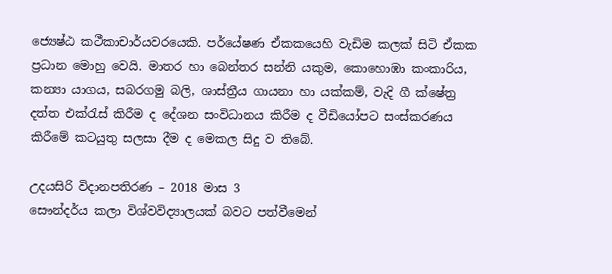ජ්‍යෙෂ්ඨ කථීකාචාර්යවරයෙකි. පර්යේෂණ ඒකකයෙහි වැඩිම කලක් සිටි ඒකක ප්‍රධාන මොහු වෙයි. මාතර හා බෙන්තර සන්නි යකුම, කොහොඹා කංකාරිය, කන්‍යා යාගය, සබරගමු බලි, ශාස්ත්‍රීය ගායනා හා යක්කම්, වැදි ගී ක්ෂේත්‍ර දත්ත එක්රැස් කිරීම ද දේශන සංවිධානය කිරීම ද වීඩියෝපට සංස්කරණය කිරීමේ කටයුතු සලසා දීම ද මෙකල සිදු ව තිබේ.

උදයසිරි විදානපතිරණ – 2018 මාස 3
සෞන්දර්ය කලා විශ්වවිද්‍යාලයක් බවට පත්වීමෙන්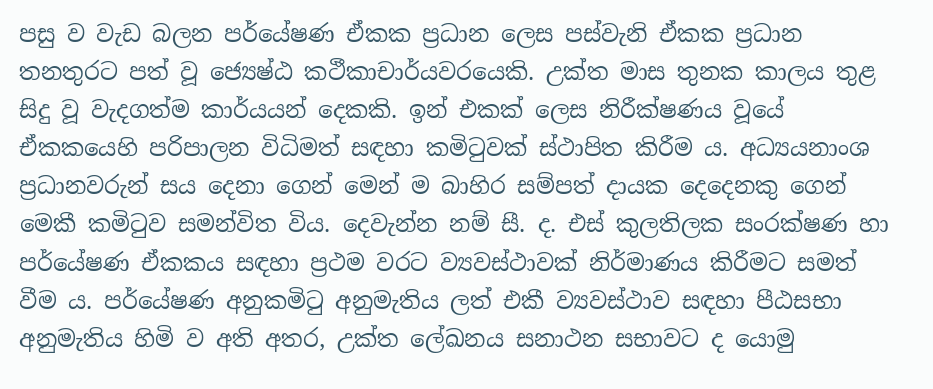පසු ව වැඩ බලන පර්යේෂණ ඒකක ප්‍රධාන ලෙස පස්වැනි ඒකක ප්‍රධාන තනතුරට පත් වූ ජ්‍යෙෂ්ඨ කථීකාචාර්යවරයෙකි. උක්ත මාස තුනක කාලය තුළ සිදු වූ වැදගත්ම කාර්යයන් දෙකකි. ඉන් එකක් ලෙස නිරීක්ෂණය වූයේ ඒකකයෙහි පරිපාලන විධිමත් සඳහා කමිටුවක් ස්ථාපිත කිරීම ය. අධ්‍යයනාංශ ප්‍රධානවරුන් සය දෙනා ගෙන් මෙන් ම බාහිර සම්පත් දායක දෙදෙනකු ගෙන් මෙකී කමිටුව සමන්විත විය. දෙවැන්න නම් සී. ද. එස් කුලතිලක සංරක්ෂණ හා පර්යේෂණ ඒකකය සඳහා ප්‍රථම වරට ව්‍යවස්ථාවක් නිර්මාණය කිරීමට සමත් වීම ය. පර්යේෂණ අනුකමිටු අනුමැතිය ලත් එකී ව්‍යවස්ථාව සඳහා පීඨසභා අනුමැතිය හිමි ව අති අතර, උක්ත ලේඛනය සනාථන සභාවට ද යොමු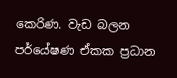කෙරිණ. වැඩ බලන පර්යේෂණ ඒකක ප්‍රධාන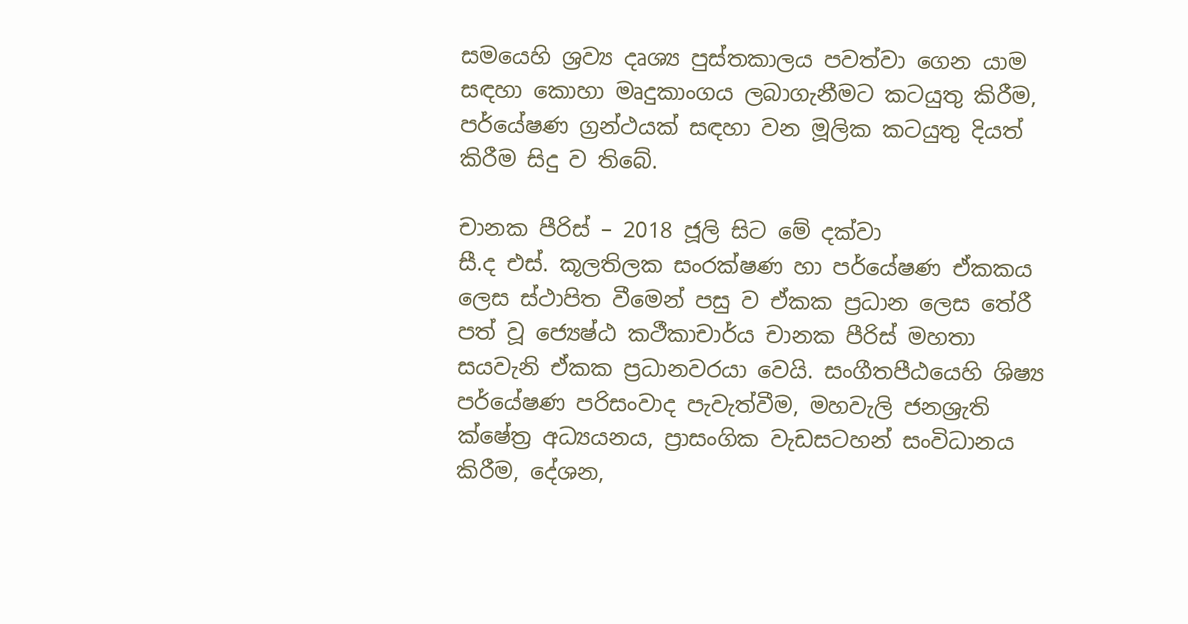සමයෙහි ශ්‍රව්‍ය දෘශ්‍ය පුස්තකාලය පවත්වා ගෙන යාම සඳහා කොහා මෘදුකාංගය ලබාගැනීමට කටයුතු කිරීම, පර්යේෂණ ග්‍රන්ථයක් සඳහා වන මූලික කටයුතු දියත් කිරීම සිදු ව තිබේ.

චානක පීරිස් – 2018 ජූලි සිට මේ දක්වා
සී.ද එස්. කූලතිලක සංරක්ෂණ හා පර්යේෂණ ඒකකය ලෙස ස්ථාපිත වීමෙන් පසු ව ඒකක ප්‍රධාන ලෙස තේරී පත් වූ ජ්‍යෙෂ්ඨ කථීකාචාර්ය චානක පීරිස් මහතා සයවැනි ඒකක ප්‍රධානවරයා වෙයි. සංගීතපීඨයෙහි ශිෂ්‍ය පර්යේෂණ පරිසංවාද පැවැත්වීම, මහවැලි ජනශ්‍රැති ක්ෂේත්‍ර අධ්‍යයනය, ප්‍රාසංගික වැඩසටහන් සංවිධානය කිරීම, දේශන,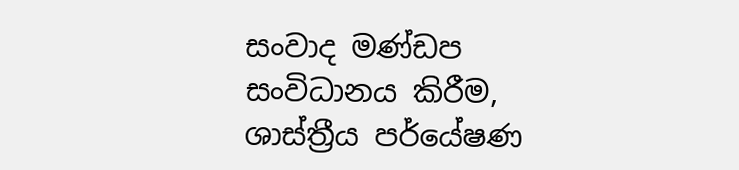සංවාද මණ්ඩප සංවිධානය කිරීම, ශාස්ත්‍රීය පර්යේෂණ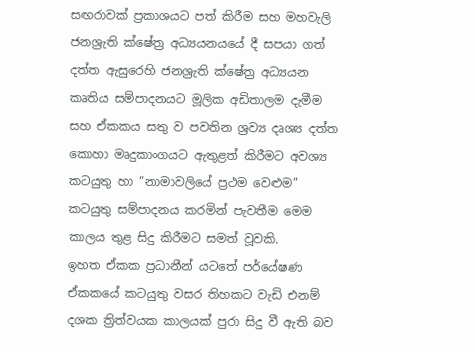සඟරාවක් ප්‍රකාශයට පත් කිරීම සහ මහවැලි ජනශ්‍රැති ක්ෂේත්‍ර අධ්‍යයනයයේ දී සපයා ගත් දත්ත ඇසුරෙහි ජනශ්‍රැති ක්ෂේත්‍ර අධ්‍යයන කෘතිය සම්පාදනයට මූලික අඩිතාලම දැමීම සහ ඒකකය සතු ව පවතින ශ්‍රව්‍ය දෘශ්‍ය දත්ත කොහා මෘදුකාංගයට ඇතුළත් කිරීමට අවශ්‍ය කටයුතු හා “නාමාවලියේ ප්‍රථම වෙළුම” කටයුතු සම්පාදනය කරමින් පැවතීම මෙම කාලය තුළ සිදු කිරීමට සමත් වූවකි.
ඉහත ඒකක ප්‍රධානීන් යටතේ පර්යේෂණ ඒකකයේ කටයුතු වසර තිහකට වැඩි එනම් දශක ත්‍රිත්වයක කාලයක් පුරා සිදු වී ඇති බව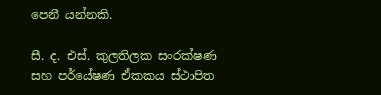පෙනී යන්නකි.

සී. ද. එස්. කුලතිලක සංරක්ෂණ සහ පර්යේෂණ ඒකකය ස්ථාපිත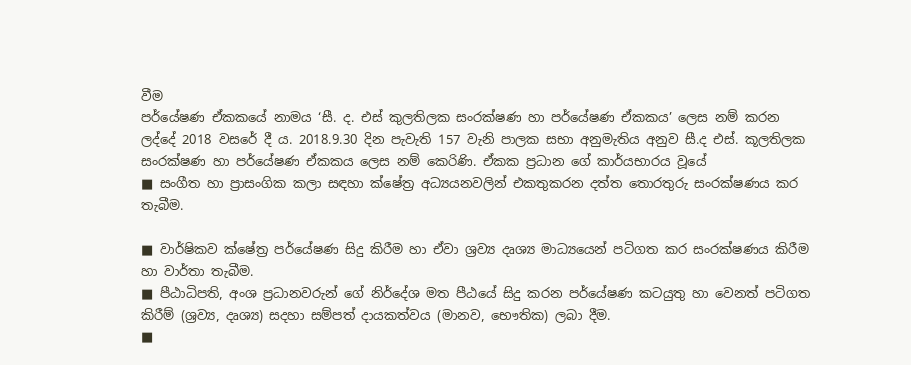වීම
පර්යේෂණ ඒකකයේ නාමය ‘සී. ද. එස් කුලතිලක සංරක්ෂණ හා පර්යේෂණ ඒකකය’ ලෙස නම් කරන ලද්දේ 2018 වසරේ දී ය. 2018.9.30 දින පැවැති 157 වැනි පාලක සභා අනුමැතිය අනුව සී.ද එස්. කූලතිලක සංරක්ෂණ හා පර්යේෂණ ඒකකය ලෙස නම් කෙරිණි. ඒකක ප්‍රධාන ගේ කාර්යභාරය වූයේ
■ සංගීත හා ප්‍රාසංගික කලා සඳහා ක්ෂේත්‍ර අධ්‍යයනවලින් එකතුකරන දත්ත තොරතුරු සංරක්ෂණය කර තැබීම.

■ වාර්ෂිකව ක්ෂේත්‍ර පර්යේෂණ සිදු කිරීම හා ඒවා ශ්‍රව්‍ය දෘශ්‍ය මාධ්‍යයෙන් පටිගත කර සංරක්ෂණය කිරීම හා වාර්තා තැබීම.
■ පීඨාධිපති, අංශ ප්‍රධානවරුන් ගේ නිර්දේශ මත පීඨයේ සිදු කරන පර්යේෂණ කටයුතු හා වෙනත් පටිගත කිරීම් (ශ්‍රව්‍ය, දෘශ්‍ය) සදහා සම්පත් දායකත්වය (මානව, භෞතික) ලබා දීම.
■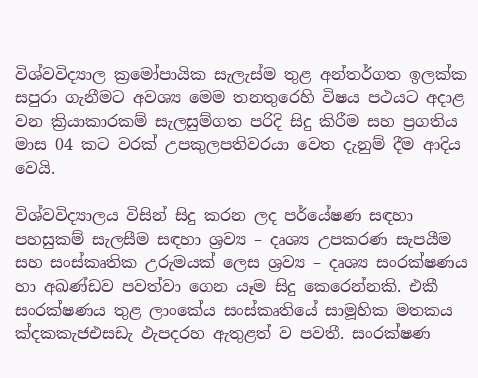විශ්වවිද්‍යාල ක්‍රමෝපායික සැලැස්ම තුළ අන්තර්ගත ඉලක්ක සපුරා ගැනීමට අවශ්‍ය මෙම තනතුරෙහි විෂය පථයට අදාළ වන ක්‍රියාකාරකම් සැලසුම්ගත පරිදි සිදු කිරීම සහ ප්‍රගතිය මාස 04 කට වරක් උපකුලපතිවරයා වෙත දැනුම් දීම ආදිය වෙයි.

විශ්වවිද්‍යාලය විසින් සිදු කරන ලද පර්යේෂණ සඳහා පහසුකම් සැලසීම සඳහා ශ්‍රව්‍ය – දෘශ්‍ය උපකරණ සැපයීම සහ සංස්කෘතික උරුමයක් ලෙස ශ්‍රව්‍ය – දෘශ්‍ය සංරක්ෂණය හා අඛණ්ඩව පවත්වා ගෙන යෑම සිදු කෙරෙන්නකි. එකී සංරක්ෂණය තුළ ලාංකේය සංස්කෘතියේ සාමූහික මතකය ක්‍දකකැජඑසඩැ ඵැපදරහ ඇතුළත් ව පවතී. සංරක්ෂණ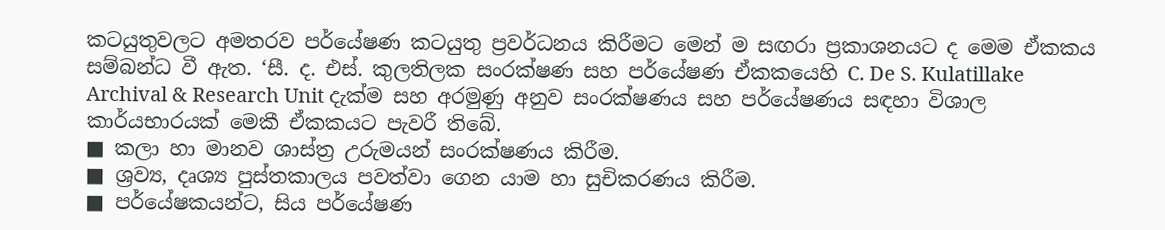කටයුතුවලට අමතරව පර්යේෂණ කටයුතු ප්‍රවර්ධනය කිරීමට මෙන් ම සඟරා ප්‍රකාශනයට ද මෙම ඒකකය සම්බන්ධ වී ඇත. ‘සී. ද. එස්. කුලතිලක සංරක්ෂණ සහ පර්යේෂණ ඒකකයෙහි C. De S. Kulatillake Archival & Research Unit දැක්ම සහ අරමුණු අනුව සංරක්ෂණය සහ පර්යේෂණය සඳහා විශාල කාර්යභාරයක් මෙකී ඒකකයට පැවරී තිබේ.
■ කලා හා මානව ශාස්ත්‍ර උරුමයන් සංරක්ෂණය කිරීම.
■ ශ්‍රව්‍ය, දෘශ්‍ය පුස්තකාලය පවත්වා ගෙන යාම හා සුචිකරණය කිරීම.
■ පර්යේෂකයන්ට, සිය පර්යේෂණ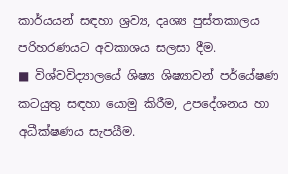කාර්යයන් සඳහා ශ්‍රව්‍ය, දෘශ්‍ය පුස්තකාලය පරිහරණයට අවකාශය සලසා දීම.
■ විශ්වවිද්‍යාලයේ ශිෂ්‍ය ශිෂ්‍යාවන් පර්යේෂණ කටයුතු සඳහා යොමු කිරීම, උපදේශනය හා අධීක්ෂණය සැපයීම.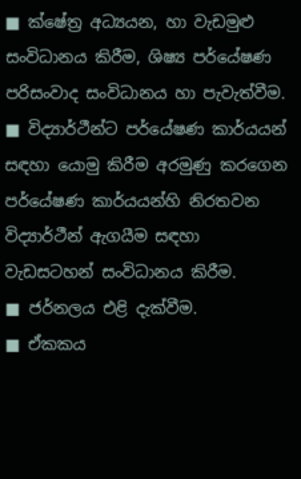■ ක්ෂේත්‍ර අධ්‍යයන, හා වැඩමුළු සංවිධානය කිරීම, ශිෂ්‍ය පර්යේෂණ පරිසංවාද සංවිධානය හා පැවැත්වීම.
■ විද්‍යාර්ථීන්ට පර්යේෂණ කාර්යයන් සඳහා යොමු කිරීම අරමුණු කරගෙන පර්යේෂණ කාර්යයන්හි නිරතවන විද්‍යාර්ථීන් ඇගයීම සඳහා වැඩසටහන් සංවිධානය කිරීම.
■ ජර්නලය එළි දැක්වීම.
■ ඒකකය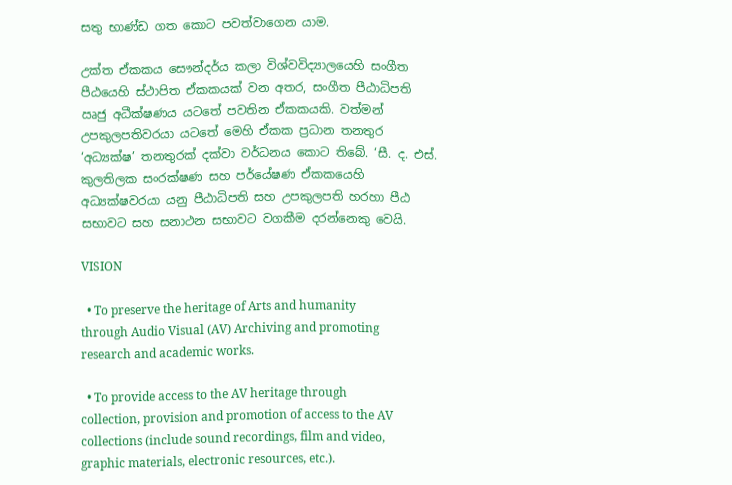සතු භාණ්ඩ ගත කොට පවත්වාගෙන යාම.

උක්ත ඒකකය සෞන්දර්ය කලා විශ්වවිද්‍යාලයෙහි සංගීත පීඨයෙහි ස්ථාපිත ඒකකයක් වන අතර, සංගීත පීඨාධිපති ඍජු අධීක්ෂණය යටතේ පවතින ඒකකයකි. වත්මන් උපකුලපතිවරයා යටතේ මෙහි ඒකක ප්‍රධාන තනතුර ‘අධ්‍යක්ෂ’ තනතුරක් දක්වා වර්ධනය කොට තිබේ. ‘සී. ද. එස්. කුලතිලක සංරක්ෂණ සහ පර්යේෂණ ඒකකයෙහි අධ්‍යක්ෂවරයා යනු පීඨාධිපති සහ උපකුලපති හරහා පීඨ සභාවට සහ සනාථන සභාවට වගකීම දරන්නෙකු වෙයි.

VISION

  • To preserve the heritage of Arts and humanity through Audio Visual (AV) Archiving and promoting research and academic works.

  • To provide access to the AV heritage through collection, provision and promotion of access to the AV collections (include sound recordings, film and video, graphic materials, electronic resources, etc.).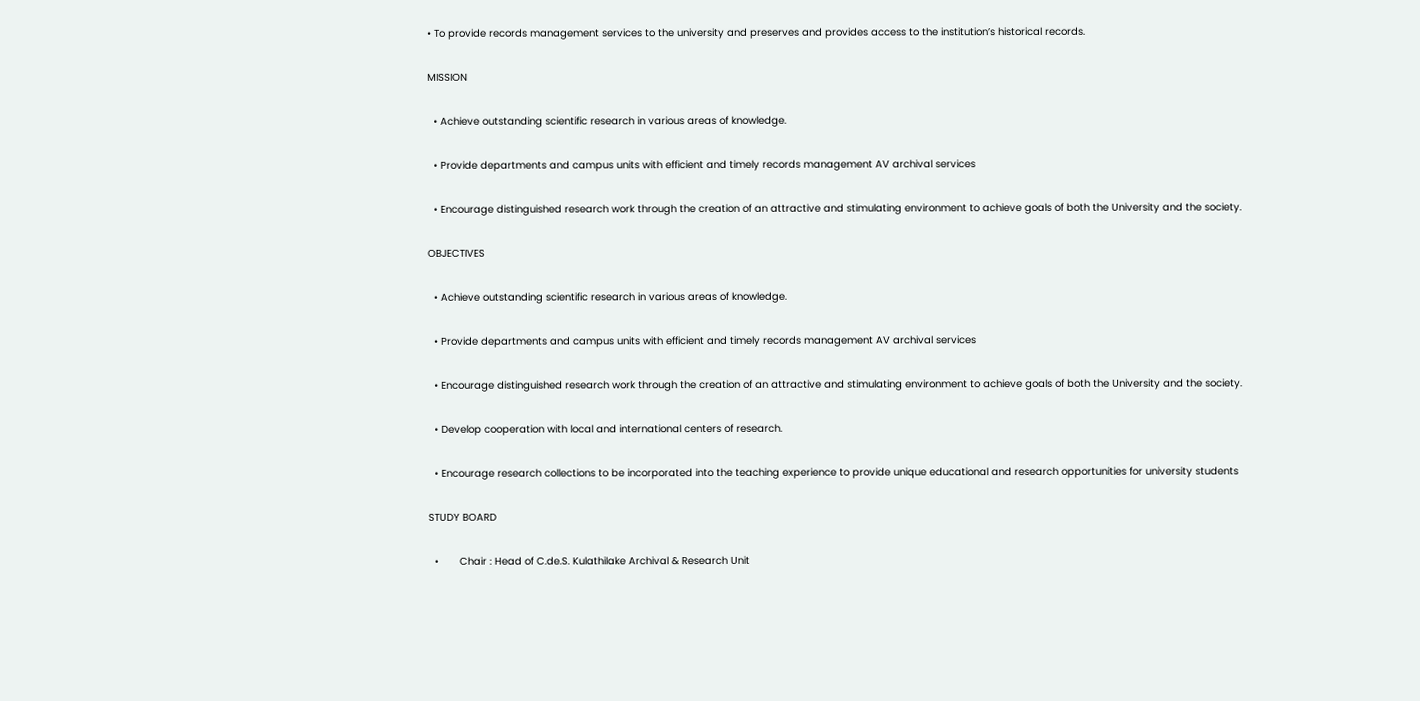• To provide records management services to the university and preserves and provides access to the institution’s historical records.

MISSION

  • Achieve outstanding scientific research in various areas of knowledge.

  • Provide departments and campus units with efficient and timely records management AV archival services

  • Encourage distinguished research work through the creation of an attractive and stimulating environment to achieve goals of both the University and the society.

OBJECTIVES

  • Achieve outstanding scientific research in various areas of knowledge.

  • Provide departments and campus units with efficient and timely records management AV archival services

  • Encourage distinguished research work through the creation of an attractive and stimulating environment to achieve goals of both the University and the society.

  • Develop cooperation with local and international centers of research.

  • Encourage research collections to be incorporated into the teaching experience to provide unique educational and research opportunities for university students

STUDY BOARD

  •       Chair : Head of C.de.S. Kulathilake Archival & Research Unit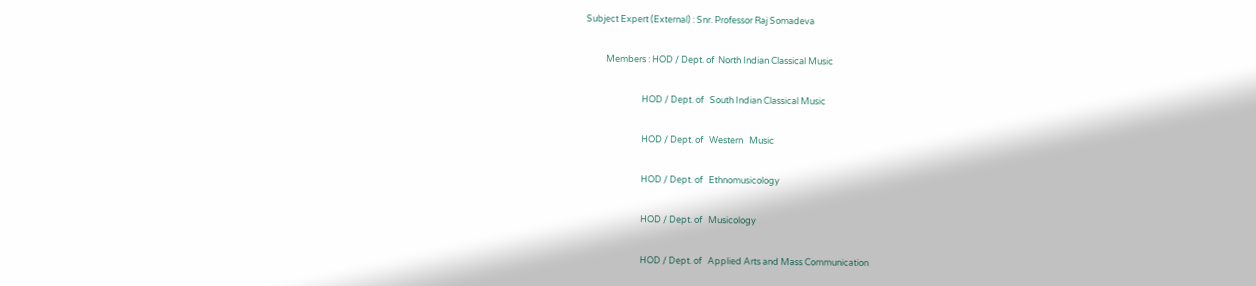Subject Expert (External) : Snr. Professor Raj Somadeva

          Members : HOD / Dept. of  North Indian Classical Music

                            HOD / Dept. of   South Indian Classical Music

                            HOD / Dept. of   Western   Music

                            HOD / Dept. of   Ethnomusicology

                            HOD / Dept. of   Musicology

                            HOD / Dept. of   Applied Arts and Mass Communication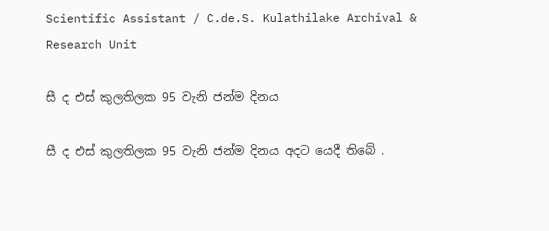Scientific Assistant / C.de.S. Kulathilake Archival & Research Unit

සී ද එස් කුලතිලක 95 වැනි ජන්ම දිනය

සී ද එස් කුලතිලක 95 වැනි ජන්ම දිනය අදට යෙදී තිබේ .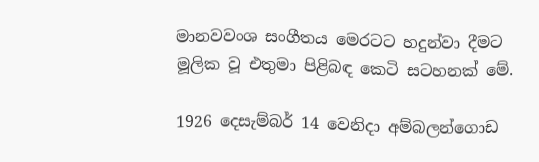මානවවංශ සංගීතය මෙරටට හදුන්වා දීමට මූලික වූ එතුමා පිළිබඳ කෙටි සටහනක් මේ.

1926 දෙසැම්බර් 14 වෙනිදා අම්බලන්ගොඩ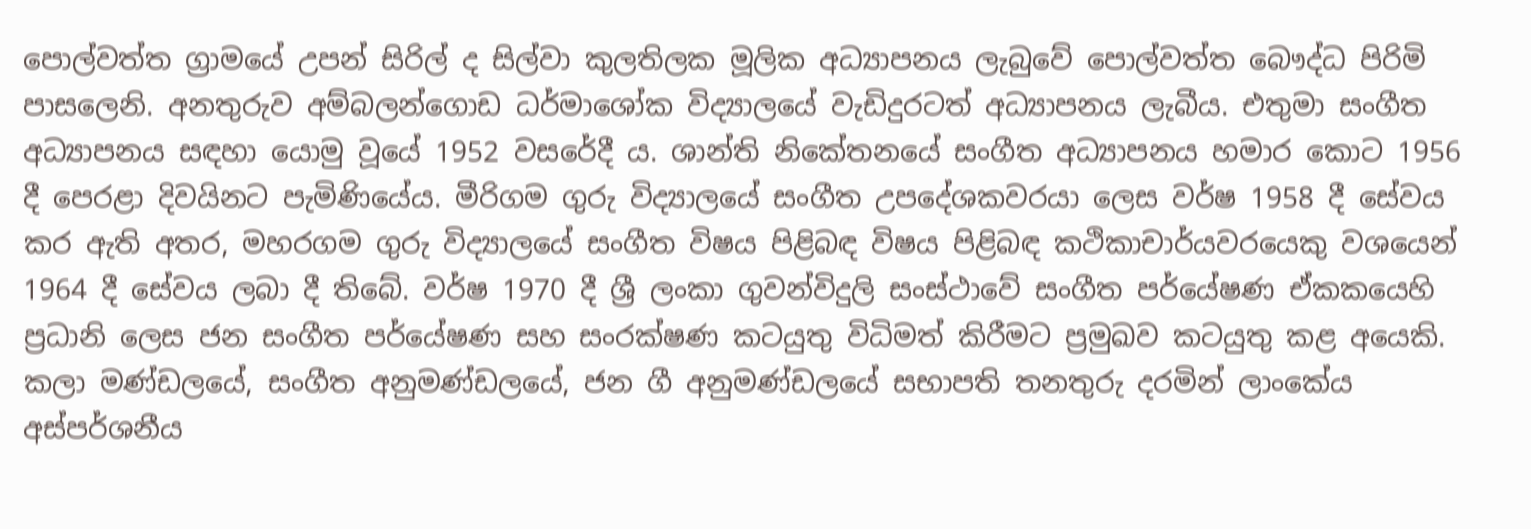පොල්වත්ත ග්‍රාමයේ උපන් සිරිල් ද සිල්වා කුලතිලක මූලික අධ්‍යාපනය ලැබුවේ පොල්වත්ත බෞද්ධ පිරිමි පාසලෙනි. අනතුරුව අම්බලන්ගොඩ ධර්මාශෝක විද්‍යාලයේ වැඩිදුරටත් අධ්‍යාපනය ලැබීය. එතුමා සංගීත අධ්‍යාපනය සඳහා යොමු වූයේ 1952 වසරේදී ය. ශාන්ති නිකේතනයේ සංගීත අධ්‍යාපනය හමාර කොට 1956 දී පෙරළා දිවයිනට පැමිණියේය. මීරිගම ගුරු විද්‍යාලයේ සංගීත උපදේශකවරයා ලෙස වර්ෂ 1958 දී සේවය කර ඇති අතර, මහරගම ගුරු විද්‍යාලයේ සංගීත විෂය පිළිබඳ විෂය පිළිබඳ කථිකාචාර්යවරයෙකු වශයෙන් 1964 දී සේවය ලබා දී තිබේ. වර්ෂ 1970 දී ශ්‍රී ලංකා ගුවන්විදුලි සංස්ථාවේ සංගීත පර්යේෂණ ඒකකයෙහි ප්‍රධානි ලෙස ජන සංගීත පර්යේෂණ සහ සංරක්ෂණ කටයුතු විධිමත් කිරීමට ප්‍රමුඛව කටයුතු කළ අයෙකි. කලා මණ්ඩලයේ, සංගීත අනුමණ්ඩලයේ, ජන ගී අනුමණ්ඩලයේ සභාපති තනතුරු දරමින් ලාංකේය අස්පර්ශනීය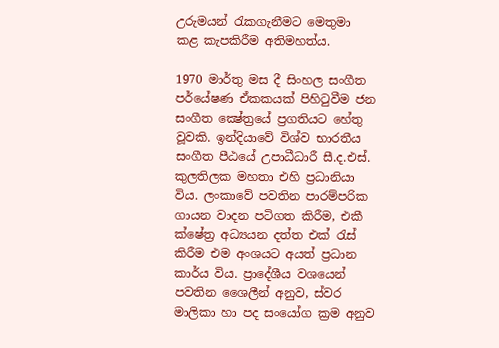උරුමයන් රැකගැනීමට මෙතුමා කළ කැපකිරීම අතිමහත්ය.

1970 මාර්තු මස දී සිංහල සංගීත පර්යේෂණ ඒකකයක් පිහිටුවීම ජන සංගීත ක්‍ෂේත්‍රයේ ප්‍රගතියට හේතු වූවකි. ඉන්දියාවේ විශ්ව භාරතීය සංගීත පීඨයේ උපාධීධාරී සී.ද.එස්. කුලතිලක මහතා එහි ප්‍රධානියා විය. ලංකාවේ පවතින පාරම්පරික ගායන වාදන පටිගත කිරීම, එකී ක්ෂේත්‍ර අධ්‍යයන දත්ත එක් රැස් කිරීම එම අංශයට අයත් ප්‍රධාන කාර්ය විය. ප්‍රාදේශීය වශයෙන් පවතින ශෛලීන් අනුව, ස්වර මාලිකා හා පද සංයෝග ක්‍රම අනුව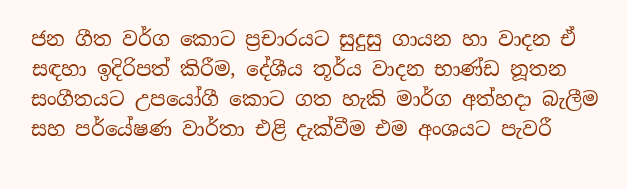ජන ගීත වර්ග කොට ප්‍රචාරයට සුදුසු ගායන හා වාදන ඒ සඳහා ඉදිරිපත් කිරීම, දේශීය තූර්ය වාදන භාණ්ඩ නූතන සංගීතයට උපයෝගී කොට ගත හැකි මාර්ග අත්හදා බැලීම සහ පර්යේෂණ වාර්තා එළි දැක්වීම එම අංශයට පැවරී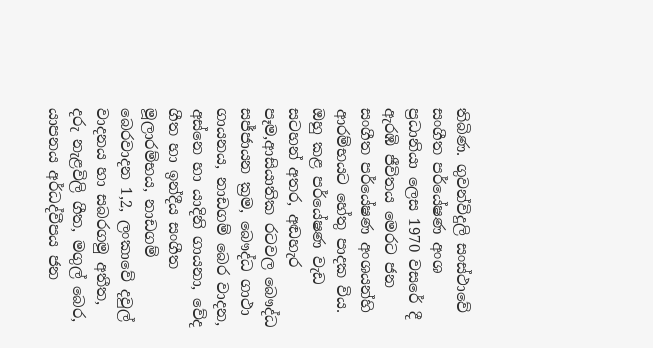තිබිණ. ගුවන්විදුලි සංස්ථාවේ සංගීත පර්යේෂණ අංශ ප්‍රධානියා ලෙස 1970 වසරේ දී ඇරඹි ජීවිතය මෙරට ජන සංගීත පර්යේෂණ අංශයන්හි ආරම්භයට හේතු පාදක විය. ඔහු කළ පර්යේෂණ වැඩ සටහන් අතර, අඬහැර පෑම,ආසියාතික රටවල බෞද්ධ සජ්ජායන ක්‍රම, බෞද්ධ ගාථා ගායනය, නාඩගම් බෙර වාදන, අස්නෙ හා යාදිනි ගායනා, වේද ගීත හා ඉන්දීය සංගීත මූලාරම්භය, නාඩගම් බෙරවාදන 1,2, ලංකාවේ දවුල් වාදනය හා සබරගමු අතීත, දරු නැළවිලි ගීත, මගුල් බෙර, යාපනය අර්ධද්වීපය ජන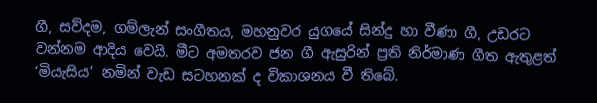ගී, සව්දම, ගම්ලැන් සංගීතය, මහනුවර යුගයේ සින්දු හා වීණා ගී, උඩරට වන්නම ආදිය වෙයි. මීට අමතරව ජන ගී ඇසුරින් ප්‍රති නිර්මාණ ගීත ඇතුළත් ‘මියැසිය’ නමින් වැඩ සටහනක් ද විකාශනය වී තිබේ.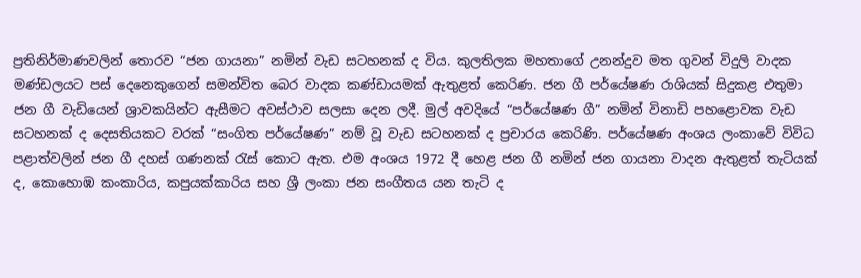ප්‍රතිනිර්මාණවලින් තොරව “ජන ගායනා” නමින් වැඩ සටහනක් ද විය. කුලතිලක මහතාගේ උනන්දුව මත ගුවන් විදුලි වාදක මණ්ඩලයට පස් දෙනෙකුගෙන් සමන්විත බෙර වාදක කණ්ඩායමක් ඇතුළත් කෙරිණ. ජන ගී පර්යේෂණ රාශියක් සිදුකළ එතුමා ජන ගී වැඩියෙන් ශ්‍රාවකයින්ට ඇසීමට අවස්ථාව සලසා දෙන ලදී. මුල් අවදියේ “පර්යේෂණ ගී” නමින් විනාඩි පහළොවක වැඩ සටහනක් ද දෙසතියකට වරක් “සංගිත පර්යේෂණ” නම් වූ වැඩ සටහනක් ද ප්‍රචාරය කෙරිණි. පර්යේෂණ අංශය ලංකාවේ විවිධ පළාත්වලින් ජන ගී දහස් ගණනක් රැස් කොට ඇත. එම අංශය 1972 දී හෙළ ජන ගී නමින් ජන ගායනා වාදන ඇතුළත් තැටියක් ද, කොහොඹ කංකාරිය, කපුයක්කාරිය සහ ශ්‍රී ලංකා ජන සංගීතය යන තැටි ද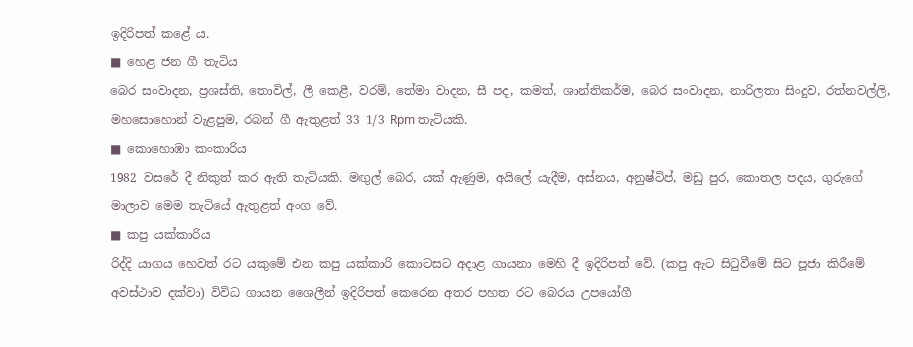ඉදිරිපත් කළේ ය.
■ හෙළ ජන ගී තැටිය
බෙර සංවාදන, ප්‍රශස්ති, තොවිල්, ලී කෙළී, වරම්, තේමා වාදන, සී පද, කමත්, ශාන්තිකර්ම, බෙර සංවාදන, නාරිලතා සිංදුව, රත්නවල්ලි, මහසොහොන් වැළපුම, රබන් ගී ඇතුළත් 33 1/3 Rpm තැටියකි.
■ කොහොඹා කංකාරිය
1982 වසරේ දී නිකුත් කර ඇති තැටියකි. මඟුල් බෙර, යක් ඇණුම, අයිලේ යැදීම, අස්නය, අනුෂ්ටිප්, මඩු පුර, කොතල පදය, ගුරුගේ මාලාව මෙම තැටියේ ඇතුළත් අංග වේ.
■ කපු යක්කාරිය
රිද්දි යාගය හෙවත් රට යකුමේ එන කපු යක්කාරි කොටසට අදාළ ගායනා මෙහි දී ඉදිරිපත් වේ. (කපු ඇට සිටුවීමේ සිට පූජා කිරීමේ අවස්ථාව දක්වා) විවිධ ගායන ශෛලීන් ඉදිරිපත් කෙරෙන අතර පහත රට බෙරය උපයෝගී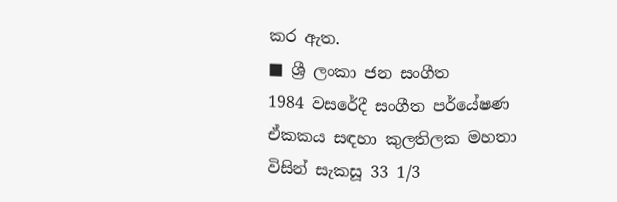කර ඇත.
■ ශ්‍රී ලංකා ජන සංගීත
1984 වසරේදී සංගීත පර්යේෂණ ඒකකය සඳහා කුලතිලක මහතා විසින් සැකසූ 33 1/3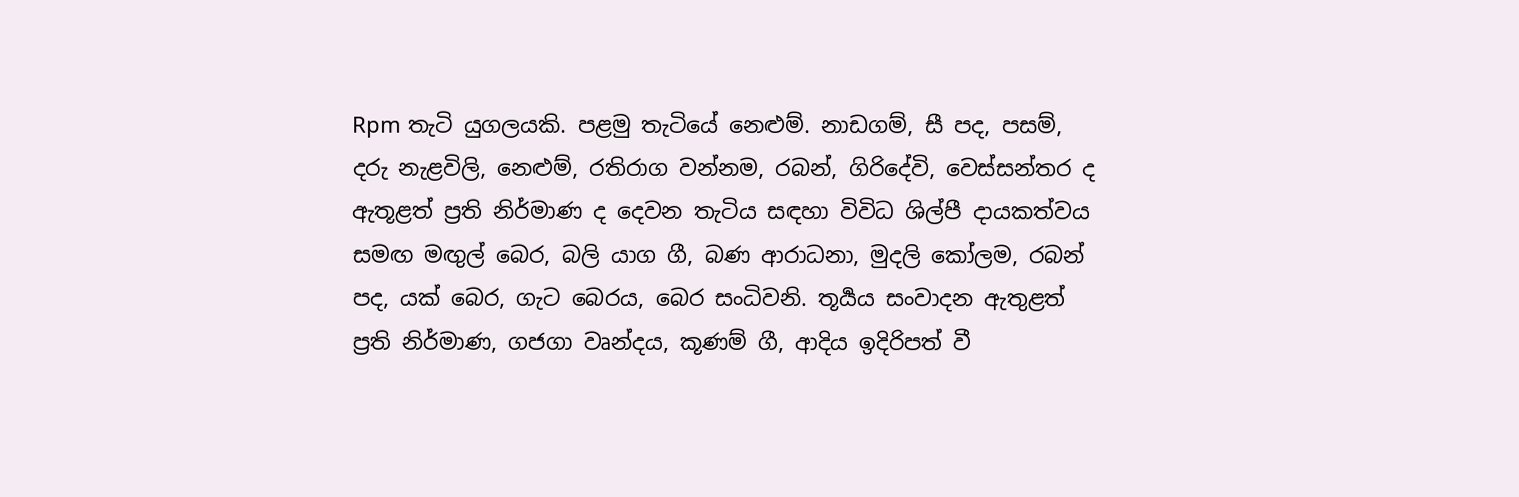Rpm තැටි යුගලයකි. පළමු තැටියේ නෙළුම්. නාඩගම්, සී පද, පසම්, දරු නැළවිලි, නෙළුම්, රතිරාග වන්නම, රබන්, ගිරිදේවි, වෙස්සන්තර ද ඇතූළත් ප්‍රති නිර්මාණ ද දෙවන තැටිය සඳහා විවිධ ශිල්පී දායකත්වය සමඟ මඟුල් බෙර, බලි යාග ගී, බණ ආරාධනා, මුදලි කෝලම, රබන් පද, යක් බෙර, ගැට බෙරය, බෙර සංධිවනි. තූර්‍යය සංවාදන ඇතුළත් ප්‍රති නිර්මාණ, ගජගා වෘන්දය, කූණම් ගී, ආදිය ඉදිරිපත් වී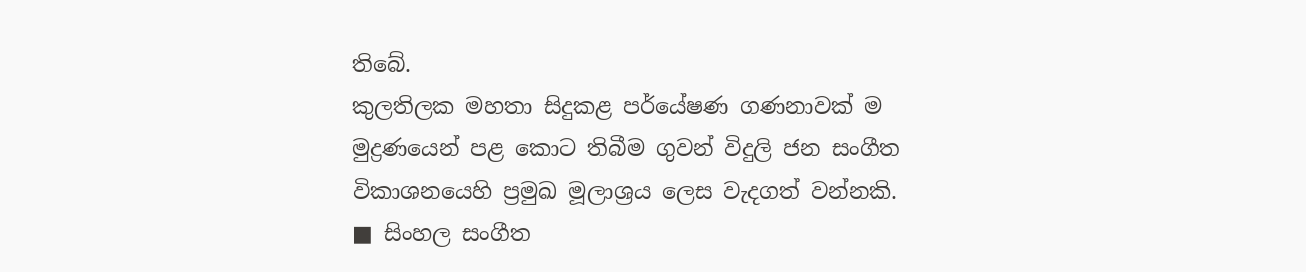තිබේ.
කුලතිලක මහතා සිදුකළ පර්යේෂණ ගණනාවක් ම මුද්‍රණයෙන් පළ කොට තිබීම ගුවන් විදුලි ජන සංගීත විකාශනයෙහි ප්‍රමුඛ මූලාශ්‍රය ලෙස වැදගත් වන්නකි.
■ සිංහල සංගීත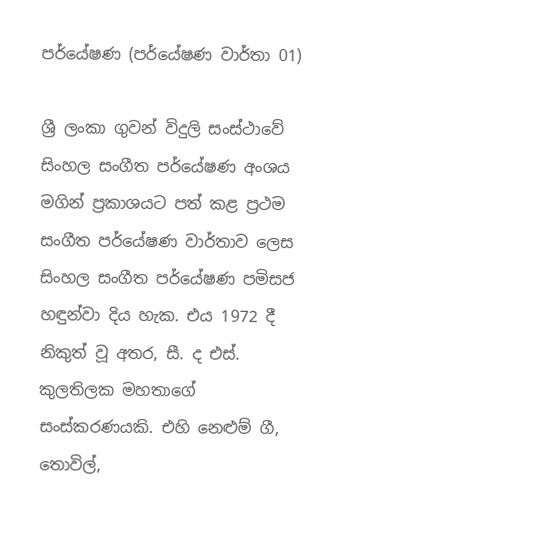පර්යේෂණ (පර්යේෂණ වාර්තා 01)

ශ්‍රී ලංකා ගුවන් විදුලි සංස්ථාවේ සිංහල සංගීත පර්යේෂණ අංශය මගින් ප්‍රකාශයට පත් කළ ප්‍රථම සංගීත පර්යේෂණ වාර්තාව ලෙස සිංහල සංගීත පර්යේෂණ පමිසජ හඳුන්වා දිය හැක. එය 1972 දී නිකුත් වූ අතර, සී. ද එස්. කුලතිලක මහතාගේ සංස්කරණයකි. එහි නෙළුම් ගී, තොවිල්,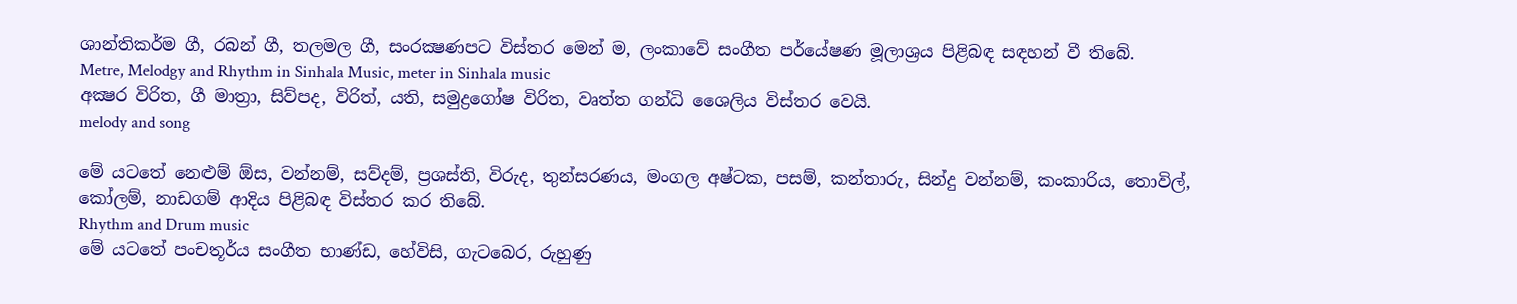ශාන්තිකර්ම ගී, රබන් ගී, තලමල ගී, සංරක්‍ෂණපට විස්තර මෙන් ම, ලංකාවේ සංගීත පර්යේෂණ මූලාශ්‍රය පිළිබඳ සඳහන් වී තිබේ.
Metre, Melodgy and Rhythm in Sinhala Music, meter in Sinhala music
අක්‍ෂර විරිත, ගී මාත්‍රා, සිව්පද, විරිත්, යති, සමුද්‍රගෝෂ විරිත, වෘත්ත ගන්ධි ශෛලිය විස්තර වෙයි.
melody and song

මේ යටතේ නෙළුම් ඕස, වන්නම්, සව්දම්, ප්‍රශස්ති, විරුද, තුන්සරණය, මංගල අෂ්ටක, පසම්, කන්තාරු, සින්දු වන්නම්, කංකාරිය, තොවිල්, කෝලම්, නාඩගම් ආදිය පිළිබඳ විස්තර කර තිබේ.
Rhythm and Drum music
මේ යටතේ පංචතූර්ය සංගීත භාණ්ඩ, හේවිසි, ගැටබෙර, රුහුණු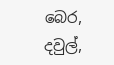බෙර, දවුල්,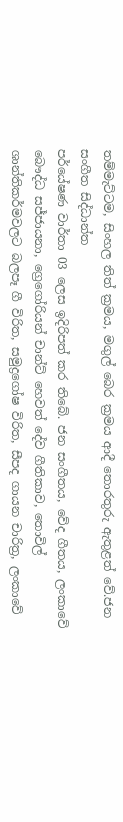තම්මැට්ටම, සිංහල තිත් ක්‍රමය, මගුල් බෙර ක්‍රමය ආදී තොරතුරු ඇතුළත් වේ.ජන සංගීත සිද්ධාන්ත
පර්යේෂණ වාර්තා 03 ලෙස ඉදිරිපත් කර තිබේ. ජන සංගීතය, වේද ගීතය, ලංකාවේ බෞද්ධ සජ්ජායනා, ග්‍රෙගෝරියන් චාන්ට් හෙවත් දේව ගීතිකාව, තොවිල් ශාන්තිකර්මවලට බලපෑ ගී විරිත, සමුද්‍රගෝෂ විරිත, සීපද ගායන චාරිත්‍ර, ලංකාවේ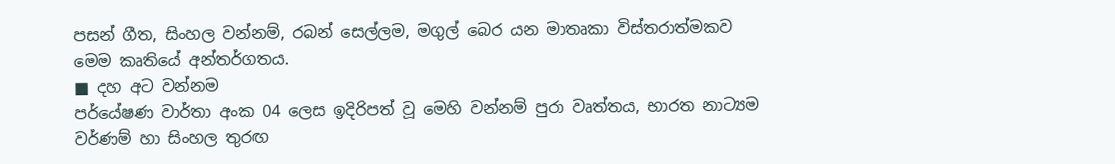පසන් ගීත, සිංහල වන්නම්, රබන් සෙල්ලම, මගුල් බෙර යන මාතෘකා විස්තරාත්මකව මෙම කෘතියේ අන්තර්ගතය.
■ දහ අට වන්නම
පර්යේෂණ වාර්තා අංක 04 ලෙස ඉදිරිපත් වූ මෙහි වන්නම් පුරා වෘත්තය, භාරත නාට්‍යම වර්ණම් හා සිංහල තුරඟ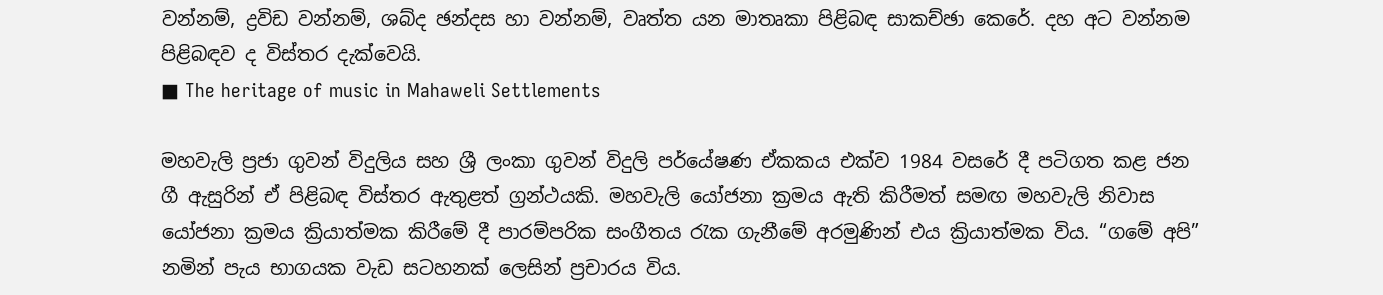වන්නම්, ද්‍රවිඩ වන්නම්, ශබ්ද ඡන්දස හා වන්නම්, වෘත්ත යන මාතෘකා පිළිබඳ සාකච්ඡා කෙරේ. දහ අට වන්නම පිළිබඳව ද විස්තර දැක්වෙයි.
■ The heritage of music in Mahaweli Settlements

මහවැලි ප්‍රජා ගුවන් විදුලිය සහ ශ්‍රී ලංකා ගුවන් විදුලි පර්යේෂණ ඒකකය එක්ව 1984 වසරේ දී පටිගත කළ ජන ගී ඇසුරින් ඒ පිළිබඳ විස්තර ඇතුළත් ග්‍රන්ථයකි. මහවැලි යෝජනා ක්‍රමය ඇති කිරීමත් සමඟ මහවැලි නිවාස යෝජනා ක්‍රමය ක්‍රියාත්මක කිරීමේ දී පාරම්පරික සංගීතය රැක ගැනීමේ අරමුණින් එය ක්‍රියාත්මක විය. “ගමේ අපි” නමින් පැය භාගයක වැඩ සටහනක් ලෙසින් ප්‍රචාරය විය.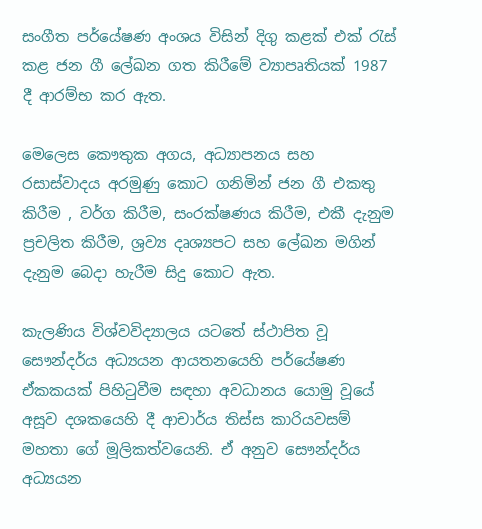සංගීත පර්යේෂණ අංශය විසින් දිගු කළක් එක් රැස් කළ ජන ගී ලේඛන ගත කිරීමේ ව්‍යාපෘතියක් 1987 දී ආරම්භ කර ඇත.

මෙලෙස කෞතුක අගය, අධ්‍යාපනය සහ රසාස්වාදය අරමුණු කොට ගනිමින් ජන ගී එකතු කිරීම , වර්ග කිරීම, සංරක්ෂණය කිරීම, එකී දැනුම ප්‍රචලිත කිරීම, ශ්‍රව්‍ය දෘශ්‍යපට සහ ලේඛන මගින් දැනුම බෙදා හැරීම සිදු කොට ඇත.

කැලණිය විශ්වවිද්‍යාලය යටතේ ස්ථාපිත වූ සෞන්දර්ය අධ්‍යයන ආයතනයෙහි පර්යේෂණ ඒකකයක් පිහිටුවීම සඳහා අවධානය යොමු වූයේ අසූව දශකයෙහි දී ආචාර්ය තිස්ස කාරියවසම් මහතා ගේ මූලිකත්වයෙනි. ඒ අනුව සෞන්දර්ය අධ්‍යයන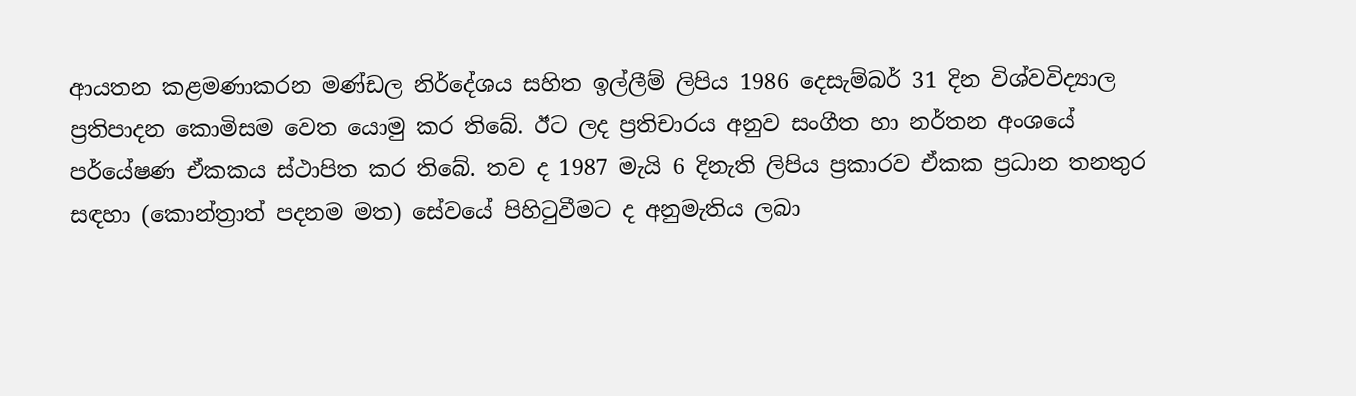ආයතන කළමණාකරන මණ්ඩල නිර්දේශය සහිත ඉල්ලීම් ලිපිය 1986 දෙසැම්බර් 31 දින විශ්වවිද්‍යාල ප්‍රතිපාදන කොමිසම වෙත යොමු කර තිබේ. ඊට ලද ප්‍රතිචාරය අනුව සංගීත හා නර්තන අංශයේ පර්යේෂණ ඒකකය ස්ථාපිත කර තිබේ. තව ද 1987 මැයි 6 දිනැති ලිපිය ප්‍රකාරව ඒකක ප්‍රධාන තනතුර සඳහා (කොන්ත්‍රාත් පදනම මත) සේවයේ පිහිටුවීමට ද අනුමැතිය ලබා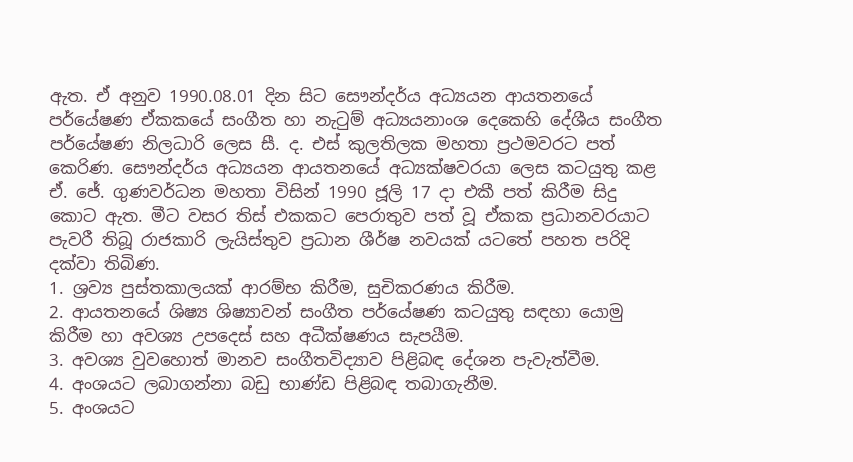ඇත. ඒ අනුව 1990.08.01 දින සිට සෞන්දර්ය අධ්‍යයන ආයතනයේ පර්යේෂණ ඒකකයේ සංගීත හා නැටුම් අධ්‍යයනාංශ දෙකෙහි දේශීය සංගීත පර්යේෂණ නිලධාරි ලෙස සී. ද. එස් කුලතිලක මහතා ප්‍රථමවරට පත් කෙරිණ. සෞන්දර්ය අධ්‍යයන ආයතනයේ අධ්‍යක්ෂවරයා ලෙස කටයුතු කළ ඒ. ජේ. ගුණවර්ධන මහතා විසින් 1990 ජූලි 17 දා එකී පත් කිරීම සිදු කොට ඇත. මීට වසර තිස් එකකට පෙරාතුව පත් වූ ඒකක ප්‍රධානවරයාට පැවරී තිබූ රාජකාරි ලැයිස්තුව ප්‍රධාන ශීර්ෂ නවයක් යටතේ පහත පරිදි දක්වා තිබිණ.
1. ශ්‍රව්‍ය පුස්තකාලයක් ආරම්භ කිරීම, සුචිකරණය කිරීම.
2. ආයතනයේ ශිෂ්‍ය ශිෂ්‍යාවන් සංගීත පර්යේෂණ කටයුතු සඳහා යොමු කිරීම හා අවශ්‍ය උපදෙස් සහ අධීක්ෂණය සැපයීම.
3. අවශ්‍ය වුවහොත් මානව සංගීතවිද්‍යාව පිළිබඳ දේශන පැවැත්වීම.
4. අංශයට ලබාගන්නා බඩු භාණ්ඩ පිළිබඳ තබාගැනීම.
5. අංශයට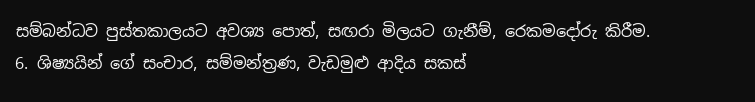සම්බන්ධව පුස්තකාලයට අවශ්‍ය පොත්, සඟරා මිලයට ගැනීම්, රෙකමදෝරු කිරීම.
6. ශිෂ්‍යයින් ගේ සංචාර, සම්මන්ත්‍රණ, වැඩමුළු ආදිය සකස්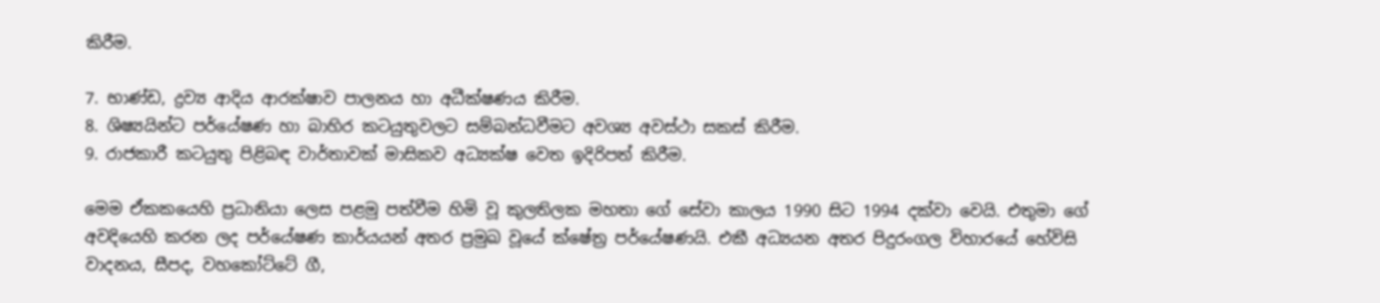කිරීම.

7. භාණ්ඩ, ද්‍රව්‍ය ආදිය ආරක්ෂාව පාලනය හා අධීක්ෂණය කිරීම.
8. ශිෂ්‍යයින්ට පර්යේෂණ හා බාහිර කටයුතුවලට සම්බන්ධවීමට අවශ්‍ය අවස්ථා සකස් කිරීම.
9. රාජකාරී කටයුතු පිළිබඳ වාර්තාවක් මාසිකව අධ්‍යක්ෂ වෙත ඉදිරිපත් කිරීම.

මෙම ඒකකයෙහි ප්‍රධානියා ලෙස පළමු පත්වීම හිමි වූ කුලතිලක මහතා ගේ සේවා කාලය 1990 සිට 1994 දක්වා වෙයි. එතුමා ගේ අවදියෙහි කරන ලද පර්යේෂණ කාර්යයන් අතර ප්‍රමුඛ වූයේ ක්ෂේත්‍ර පර්යේෂණයි. එකී අධ්‍යයන අතර පිදුරංගල විහාරයේ හේවිසි වාදනය, සීපද, වහකෝට්ටේ ගී,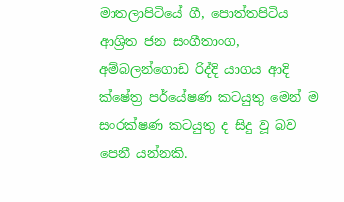මාතලාපිටියේ ගී, පොත්තපිටිය ආශ්‍රිත ජන සංගීතාංග, අම්බලන්ගොඩ රිද්දි යාගය ආදි ක්ෂේත්‍ර පර්යේෂණ කටයුතු මෙන් ම සංරක්ෂණ කටයුතු ද සිදු වූ බව පෙනී යන්නකි.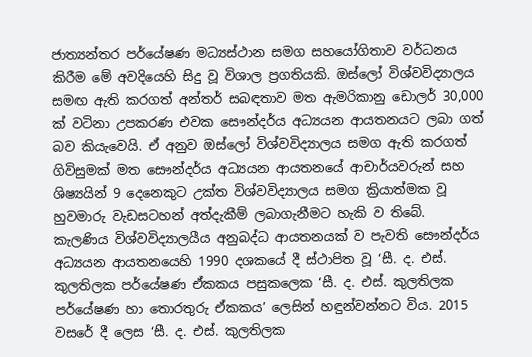ජාත්‍යන්තර පර්යේෂණ මධ්‍යස්ථාන සමග සහයෝගිතාව වර්ධනය කිරීම මේ අවදියෙහි සිදු වූ විශාල ප්‍රගතියකි. ඔස්ලෝ විශ්වවිද්‍යාලය සමඟ ඇති කරගත් අන්තර් සබඳතාව මත ඇමරිකානු ඩොලර් 30,000 ක් වටිනා උපකරණ එවක සෞන්දර්ය අධ්‍යයන ආයතනයට ලබා ගත් බව කියැවෙයි. ඒ අනුව ඔස්ලෝ විශ්වවිද්‍යාලය සමග ඇති කරගත් ගිවිසුමක් මත සෞන්දර්ය අධ්‍යයන ආයතනයේ ආචාර්යවරුන් සහ ශිෂ්‍යයින් 9 දෙනෙකුට උක්ත විශ්වවිද්‍යාලය සමග ක්‍රියාත්මක වූ හුවමාරු වැඩසටහන් අත්දැකීම් ලබාගැනීමට හැකි ව තිබේ.
කැලණිය විශ්වවිද්‍යාලයීය අනුබද්ධ ආයතනයක් ව පැවති සෞන්දර්ය අධ්‍යයන ආයතනයෙහි 1990 දශකයේ දී ස්ථාපිත වූ ‘සී. ද. එස්. කුලතිලක පර්යේෂණ ඒකකය පසුකලෙක ‘සී. ද. එස්. කුලතිලක පර්යේෂණ හා තොරතුරු ඒකකය’ ලෙසින් හඳුන්වන්නට විය. 2015 වසරේ දී ලෙස ‘සී. ද. එස්. කුලතිලක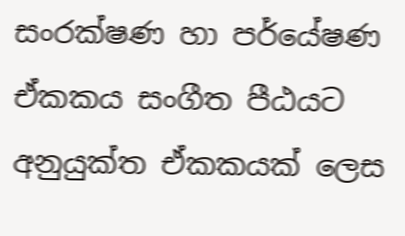සංරක්ෂණ හා පර්යේෂණ ඒකකය සංගීත පීඨයට අනුයුක්ත ඒකකයක් ලෙස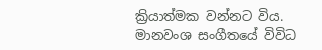ක්‍රියාත්මක වන්නට විය.
මානවංශ සංගීතයේ විවිධ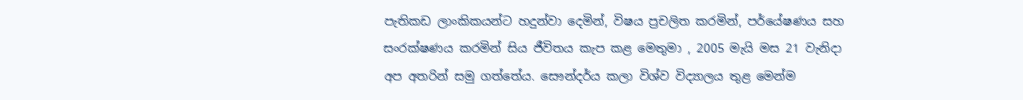පැතිකඩ ලාංකිකයන්ට හදුන්වා දෙමින්, විෂය ප්‍රචලිත කරමින්, පර්යේෂණය සහ සංරක්ෂණය කරමින් සිය ජීවිතය කැප කළ මෙතුමා , 2005 මැයි මස 21 වැනිදා අප අතරින් සමු ගත්තේය. සෞන්දර්ය කලා විශ්ව විද්‍යාලය තුළ මෙන්ම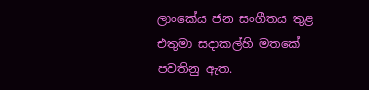ලාංකේය ජන සංගීතය තුළ එතුමා සදාකල්හි මතකේ පවතිනු ඇත.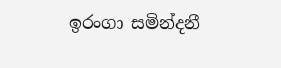ඉරංගා සමින්දනී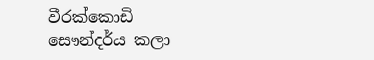වීරක්කොඩි
සෞන්දර්ය කලා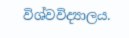විශ්වවිද්‍යාලය.